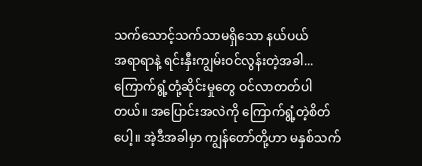သက်သောင့်သက်သာမရှိသော နယ်ပယ်
အရာရာနဲ့ ရင်းနှီးကျွမ်းဝင်လွန်းတဲ့အခါ... ကြောက်ရွံ့တုံ့ဆိုင်းမှုတွေ ဝင်လာတတ်ပါတယ်။ အပြောင်းအလဲကို ကြောက်ရွံ့တဲ့စိတ်ပေါ့။ အဲ့ဒီအခါမှာ ကျွန်တော်တို့ဟာ မနှစ်သက်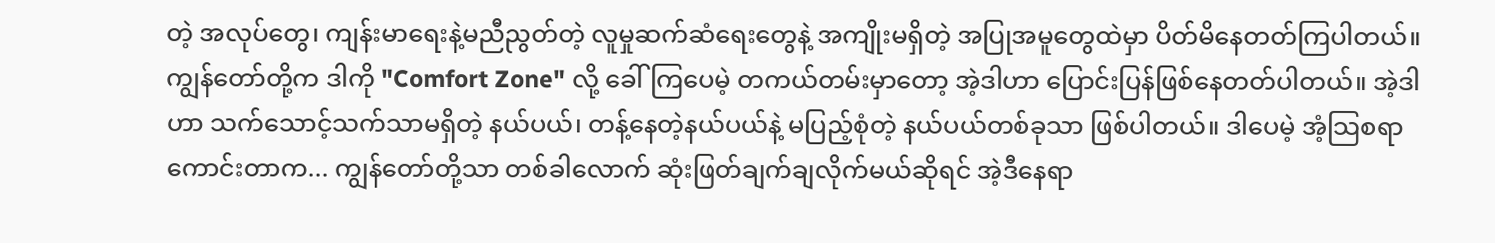တဲ့ အလုပ်တွေ၊ ကျန်းမာရေးနဲ့မညီညွတ်တဲ့ လူမှုဆက်ဆံရေးတွေနဲ့ အကျိုးမရှိတဲ့ အပြုအမူတွေထဲမှာ ပိတ်မိနေတတ်ကြပါတယ်။
ကျွန်တော်တို့က ဒါကို "Comfort Zone" လို့ ခေါ်ကြပေမဲ့ တကယ်တမ်းမှာတော့ အဲ့ဒါဟာ ပြောင်းပြန်ဖြစ်နေတတ်ပါတယ်။ အဲ့ဒါဟာ သက်သောင့်သက်သာမရှိတဲ့ နယ်ပယ်၊ တန့်နေတဲ့နယ်ပယ်နဲ့ မပြည့်စုံတဲ့ နယ်ပယ်တစ်ခုသာ ဖြစ်ပါတယ်။ ဒါပေမဲ့ အံ့သြစရာကောင်းတာက... ကျွန်တော်တို့သာ တစ်ခါလောက် ဆုံးဖြတ်ချက်ချလိုက်မယ်ဆိုရင် အဲ့ဒီနေရာ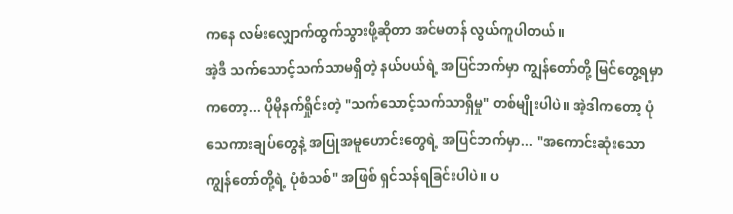ကနေ လမ်းလျှောက်ထွက်သွားဖို့ဆိုတာ အင်မတန် လွယ်ကူပါတယ်။
အဲ့ဒီ သက်သောင့်သက်သာမရှိတဲ့ နယ်ပယ်ရဲ့ အပြင်ဘက်မှာ ကျွန်တော်တို့ မြင်တွေ့ရမှာကတော့... ပိုမိုနက်ရှိုင်းတဲ့ "သက်သောင့်သက်သာရှိမှု" တစ်မျိုးပါပဲ။ အဲ့ဒါကတော့ ပုံသေကားချပ်တွေနဲ့ အပြုအမူဟောင်းတွေရဲ့ အပြင်ဘက်မှာ... "အကောင်းဆုံးသော ကျွန်တော်တို့ရဲ့ ပုံစံသစ်" အဖြစ် ရှင်သန်ရခြင်းပါပဲ။ ပ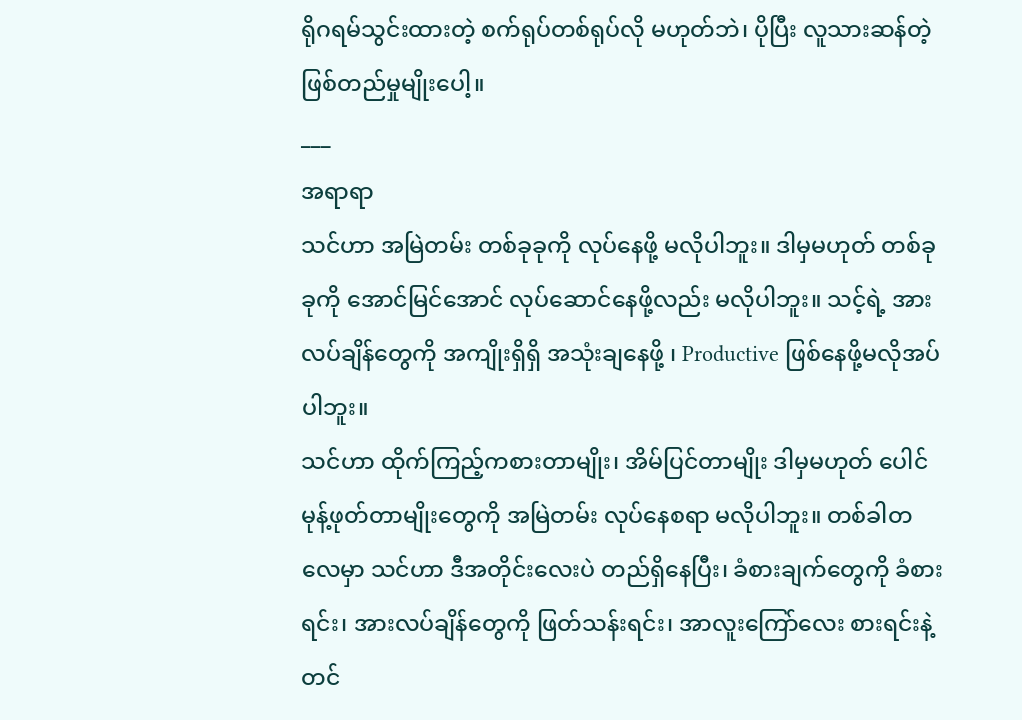ရိုဂရမ်သွင်းထားတဲ့ စက်ရုပ်တစ်ရုပ်လို မဟုတ်ဘဲ၊ ပိုပြီး လူသားဆန်တဲ့ ဖြစ်တည်မှုမျိုးပေါ့။
___
အရာရာ
သင်ဟာ အမြဲတမ်း တစ်ခုခုကို လုပ်နေဖို့ မလိုပါဘူး။ ဒါမှမဟုတ် တစ်ခုခုကို အောင်မြင်အောင် လုပ်ဆောင်နေဖို့လည်း မလိုပါဘူး။ သင့်ရဲ့ အားလပ်ချိန်တွေကို အကျိုးရှိရှိ အသုံးချနေဖို့ ၊ Productive ဖြစ်နေဖို့မလိုအပ်ပါဘူး။
သင်ဟာ ထိုက်ကြည့်ကစားတာမျိုး၊ အိမ်ပြင်တာမျိုး ဒါမှမဟုတ် ပေါင်မုန့်ဖုတ်တာမျိုးတွေကို အမြဲတမ်း လုပ်နေစရာ မလိုပါဘူး။ တစ်ခါတလေမှာ သင်ဟာ ဒီအတိုင်းလေးပဲ တည်ရှိနေပြီး၊ ခံစားချက်တွေကို ခံစားရင်း၊ အားလပ်ချိန်တွေကို ဖြတ်သန်းရင်း၊ အာလူးကြော်လေး စားရင်းနဲ့တင်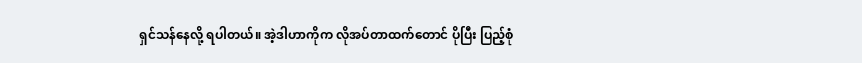ရှင်သန်နေလို့ ရပါတယ်။ အဲ့ဒါဟာကိုက လိုအပ်တာထက်တောင် ပိုပြီး ပြည့်စုံ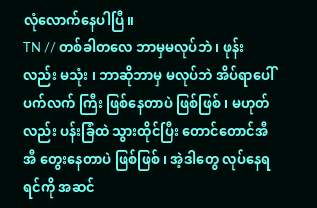လုံလောက်နေပါပြီ။
TN // တစ်ခါတလေ ဘာမှမလုပ်ဘဲ ၊ ဖုန်း လည်း မသုံး ၊ ဘာဆိုဘာမှ မလုပ်ဘဲ အိပ်ရာပေါ် ပက်လက် ကြီး ဖြစ်နေတာပဲ ဖြစ်ဖြစ် ၊ မဟုတ်လည်း ပန်းခြံထဲ သွားထိုင်ပြီး တောင်တောင်အီအီ တွေးနေတာပဲ ဖြစ်ဖြစ် ၊ အဲ့ဒါတွေ လုပ်နေရရင်ကို အဆင်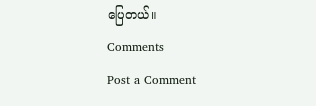ပြေတယ်။
Comments
Post a Comment